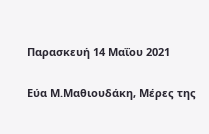Παρασκευή 14 Μαΐου 2021

Εύα Μ.Μαθιουδάκη, Μέρες της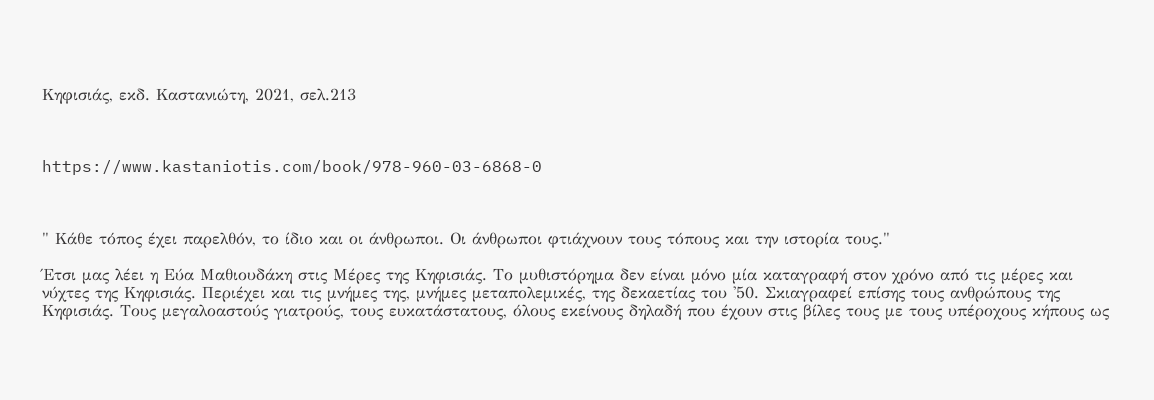Κηφισιάς, εκδ. Καστανιώτη, 2021, σελ.213



https://www.kastaniotis.com/book/978-960-03-6868-0



" Κάθε τόπος έχει παρελθόν, το ίδιο και οι άνθρωποι. Οι άνθρωποι φτιάχνουν τους τόπους και την ιστορία τους."

Έτσι μας λέει η Εύα Μαθιουδάκη στις Μέρες της Κηφισιάς. Το μυθιστόρημα δεν είναι μόνο μία καταγραφή στον χρόνο από τις μέρες και νύχτες της Κηφισιάς. Περιέχει και τις μνήμες της, μνήμες μεταπολεμικές, της δεκαετίας του '50. Σκιαγραφεί επίσης τους ανθρώπους της Κηφισιάς. Τους μεγαλοαστούς γιατρούς, τους ευκατάστατους, όλους εκείνους δηλαδή που έχουν στις βίλες τους με τους υπέροχους κήπους ως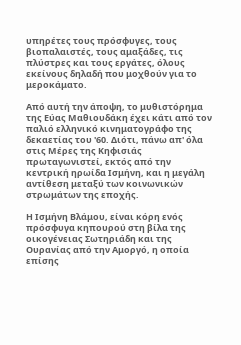υπηρέτες τους πρόσφυγες, τους βιοπαλαιστές, τους αμαξάδες, τις πλύστρες και τους εργάτες, όλους εκείνους δηλαδή που μοχθούν για το μεροκάματο.

Από αυτή την άποψη, το μυθιστόρημα της Εύας Μαθιουδάκη έχει κάτι από τον παλιό ελληνικό κινηματογράφο της δεκαετίας του '60. Διότι, πάνω απ' όλα στις Μέρες της Κηφισιάς πρωταγωνιστεί, εκτός από την κεντρική ηρωίδα Ισμήνη, και η μεγάλη αντίθεση μεταξύ των κοινωνικών στρωμάτων της εποχής.

Η Ισμήνη Βλάμου, είναι κόρη ενός πρόσφυγα κηπουρού στη βίλα της οικογένειας Σωτηριάδη και της Ουρανίας από την Αμοργό, η οποία επίσης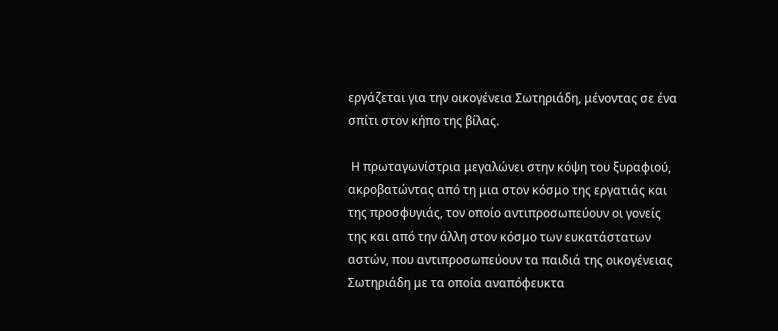εργάζεται για την οικογένεια Σωτηριάδη, μένοντας σε ένα σπίτι στον κήπο της βίλας.

 Η πρωταγωνίστρια μεγαλώνει στην κόψη του ξυραφιού, ακροβατώντας από τη μια στον κόσμο της εργατιάς και της προσφυγιάς, τον οποίο αντιπροσωπεύουν οι γονείς της και από την άλλη στον κόσμο των ευκατάστατων αστών, που αντιπροσωπεύουν τα παιδιά της οικογένειας Σωτηριάδη με τα οποία αναπόφευκτα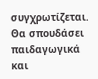συγχρωτίζεται. Θα σπουδάσει παιδαγωγικά και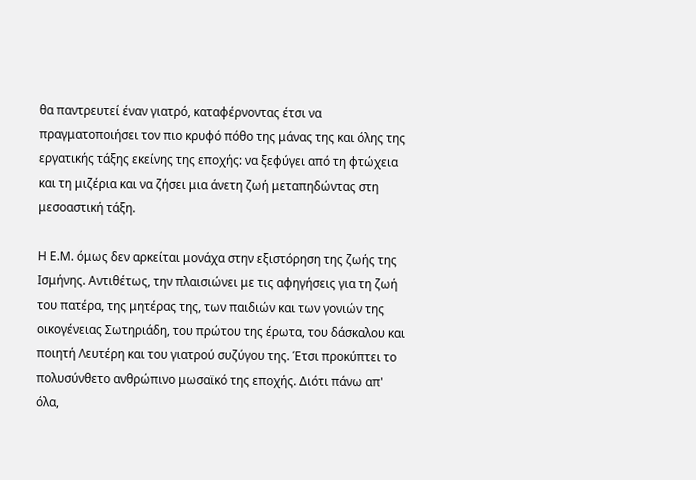θα παντρευτεί έναν γιατρό, καταφέρνοντας έτσι να πραγματοποιήσει τον πιο κρυφό πόθο της μάνας της και όλης της εργατικής τάξης εκείνης της εποχής: να ξεφύγει από τη φτώχεια και τη μιζέρια και να ζήσει μια άνετη ζωή μεταπηδώντας στη μεσοαστική τάξη.

Η Ε.Μ. όμως δεν αρκείται μονάχα στην εξιστόρηση της ζωής της Ισμήνης. Αντιθέτως, την πλαισιώνει με τις αφηγήσεις για τη ζωή του πατέρα, της μητέρας της, των παιδιών και των γονιών της οικογένειας Σωτηριάδη, του πρώτου της έρωτα, του δάσκαλου και ποιητή Λευτέρη και του γιατρού συζύγου της. Έτσι προκύπτει το πολυσύνθετο ανθρώπινο μωσαϊκό της εποχής. Διότι πάνω απ' όλα,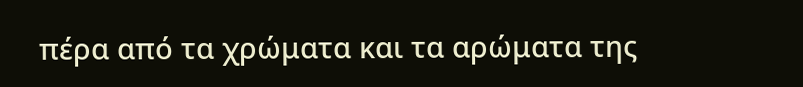πέρα από τα χρώματα και τα αρώματα της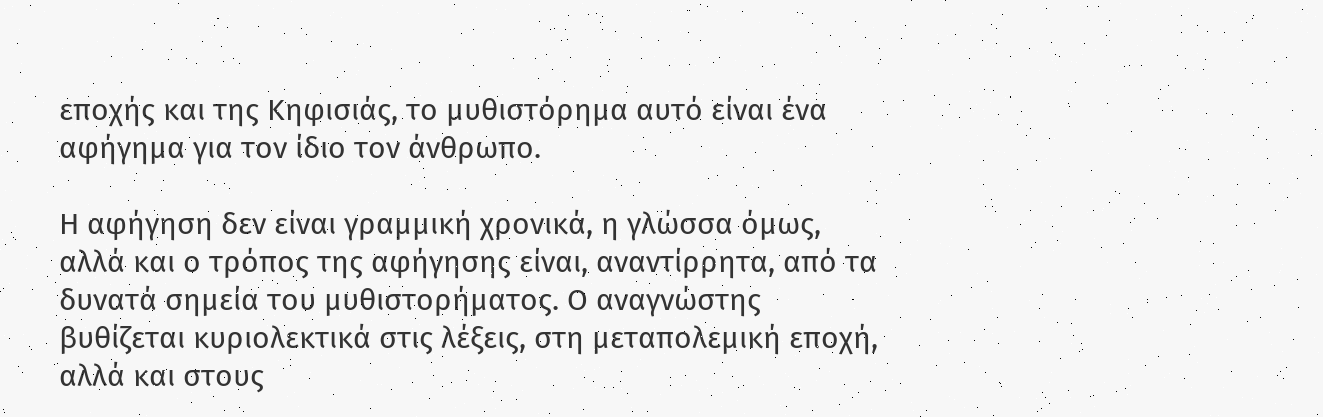εποχής και της Κηφισιάς, το μυθιστόρημα αυτό είναι ένα αφήγημα για τον ίδιο τον άνθρωπο.

Η αφήγηση δεν είναι γραμμική χρονικά, η γλώσσα όμως, αλλά και ο τρόπος της αφήγησης είναι, αναντίρρητα, από τα δυνατά σημεία του μυθιστορήματος. Ο αναγνώστης βυθίζεται κυριολεκτικά στις λέξεις, στη μεταπολεμική εποχή, αλλά και στους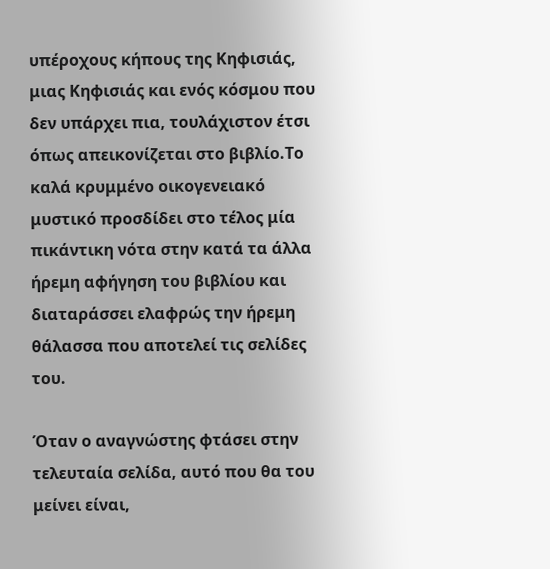υπέροχους κήπους της Κηφισιάς, μιας Κηφισιάς και ενός κόσμου που δεν υπάρχει πια, τουλάχιστον έτσι όπως απεικονίζεται στο βιβλίο.Το καλά κρυμμένο οικογενειακό μυστικό προσδίδει στο τέλος μία πικάντικη νότα στην κατά τα άλλα ήρεμη αφήγηση του βιβλίου και διαταράσσει ελαφρώς την ήρεμη θάλασσα που αποτελεί τις σελίδες του.

Όταν ο αναγνώστης φτάσει στην τελευταία σελίδα, αυτό που θα του μείνει είναι,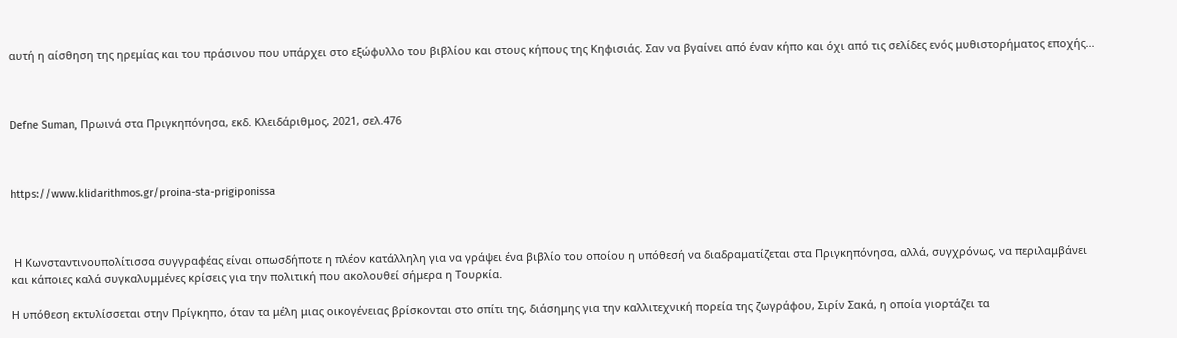αυτή η αίσθηση της ηρεμίας και του πράσινου που υπάρχει στο εξώφυλλο του βιβλίου και στους κήπους της Κηφισιάς. Σαν να βγαίνει από έναν κήπο και όχι από τις σελίδες ενός μυθιστορήματος εποχής...



Defne Suman, Πρωινά στα Πριγκηπόνησα, εκδ. Κλειδάριθμος, 2021, σελ.476



https://www.klidarithmos.gr/proina-sta-prigiponissa



 Η Κωνσταντινουπολίτισσα συγγραφέας είναι οπωσδήποτε η πλέον κατάλληλη για να γράψει ένα βιβλίο του οποίου η υπόθεσή να διαδραματίζεται στα Πριγκηπόνησα, αλλά, συγχρόνως, να περιλαμβάνει και κάποιες καλά συγκαλυμμένες κρίσεις για την πολιτική που ακολουθεί σήμερα η Τουρκία.

Η υπόθεση εκτυλίσσεται στην Πρίγκηπο, όταν τα μέλη μιας οικογένειας βρίσκονται στο σπίτι της, διάσημης για την καλλιτεχνική πορεία της ζωγράφου, Σιρίν Σακά, η οποία γιορτάζει τα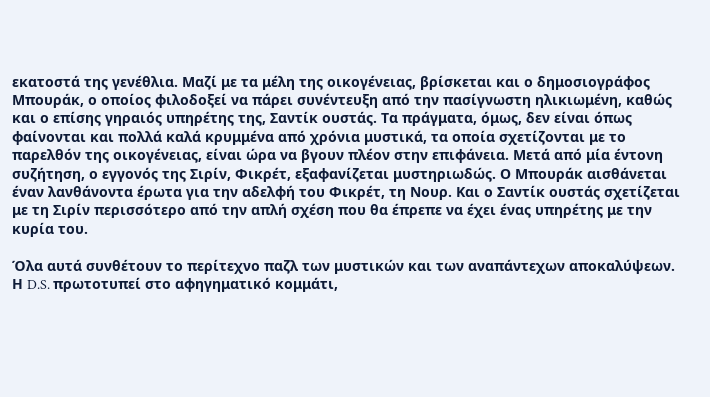εκατοστά της γενέθλια. Μαζί με τα μέλη της οικογένειας, βρίσκεται και ο δημοσιογράφος Μπουράκ, ο οποίος φιλοδοξεί να πάρει συνέντευξη από την πασίγνωστη ηλικιωμένη, καθώς και ο επίσης γηραιός υπηρέτης της, Σαντίκ ουστάς. Τα πράγματα, όμως, δεν είναι όπως φαίνονται και πολλά καλά κρυμμένα από χρόνια μυστικά, τα οποία σχετίζονται με το παρελθόν της οικογένειας, είναι ώρα να βγουν πλέον στην επιφάνεια. Μετά από μία έντονη συζήτηση, ο εγγονός της Σιρίν, Φικρέτ, εξαφανίζεται μυστηριωδώς. Ο Μπουράκ αισθάνεται έναν λανθάνοντα έρωτα για την αδελφή του Φικρέτ, τη Νουρ. Και ο Σαντίκ ουστάς σχετίζεται με τη Σιρίν περισσότερο από την απλή σχέση που θα έπρεπε να έχει ένας υπηρέτης με την κυρία του.

Όλα αυτά συνθέτουν το περίτεχνο παζλ των μυστικών και των αναπάντεχων αποκαλύψεων. Η D.S. πρωτοτυπεί στο αφηγηματικό κομμάτι,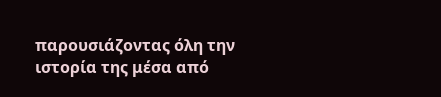παρουσιάζοντας όλη την ιστορία της μέσα από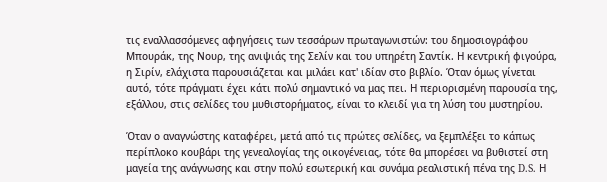τις εναλλασσόμενες αφηγήσεις των τεσσάρων πρωταγωνιστών: του δημοσιογράφου Μπουράκ, της Νουρ, της ανιψιάς της Σελίν και του υπηρέτη Σαντίκ. Η κεντρική φιγούρα, η Σιρίν, ελάχιστα παρουσιάζεται και μιλάει κατ' ιδίαν στο βιβλίο. Όταν όμως γίνεται αυτό, τότε πράγματι έχει κάτι πολύ σημαντικό να μας πει. Η περιορισμένη παρουσία της, εξάλλου, στις σελίδες του μυθιστορήματος, είναι το κλειδί για τη λύση του μυστηρίου.

Όταν ο αναγνώστης καταφέρει, μετά από τις πρώτες σελίδες, να ξεμπλέξει το κάπως περίπλοκο κουβάρι της γενεαλογίας της οικογένειας, τότε θα μπορέσει να βυθιστεί στη μαγεία της ανάγνωσης και στην πολύ εσωτερική και συνάμα ρεαλιστική πένα της D.S. Η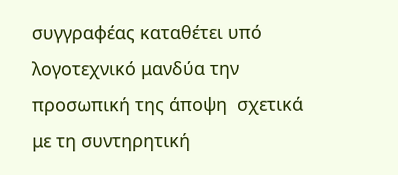συγγραφέας καταθέτει υπό λογοτεχνικό μανδύα την προσωπική της άποψη  σχετικά με τη συντηρητική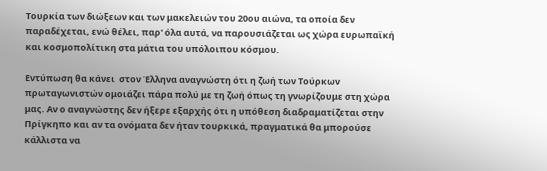Τουρκία των διώξεων και των μακελειών του 20ου αιώνα, τα οποία δεν παραδέχεται, ενώ θέλει, παρ' όλα αυτά, να παρουσιάζεται ως χώρα ευρωπαϊκή και κοσμοπολίτικη στα μάτια του υπόλοιπου κόσμου.

Εντύπωση θα κάνει  στον Έλληνα αναγνώστη ότι η ζωή των Τούρκων πρωταγωνιστών ομοιάζει πάρα πολύ με τη ζωή όπως τη γνωρίζουμε στη χώρα μας. Αν ο αναγνώστης δεν ήξερε εξαρχής ότι η υπόθεση διαδραματίζεται στην Πρίγκηπο και αν τα ονόματα δεν ήταν τουρκικά, πραγματικά θα μπορούσε κάλλιστα να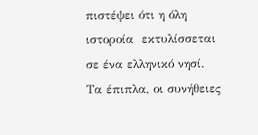πιστέψει ότι η όλη ιστοροία  εκτυλίσσεται σε ένα ελληνικό νησί. Τα έπιπλα, οι συνήθειες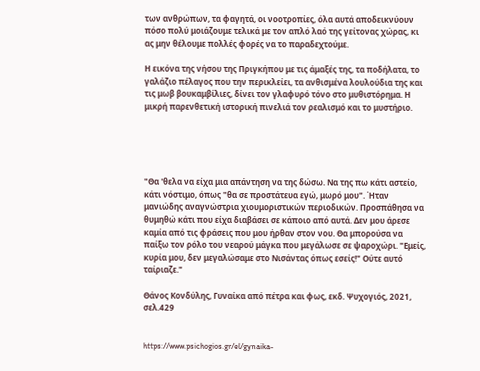των ανθρώπων, τα φαγητά, οι νοοτροπίες, όλα αυτά αποδεικνύουν πόσο πολύ μοιάζουμε τελικά με τον απλό λαό της γείτονας χώρας, κι ας μην θέλουμε πολλές φορές να το παραδεχτούμε.

Η εικόνα της νήσου της Πριγκήπου με τις άμαξές της, τα ποδήλατα, το γαλάζιο πέλαγος που την περικλείει, τα ανθισμένα λουλούδια της και τις μωβ βουκαμβίλιες, δίνει τον γλαφυρό τόνο στο μυθιστόρημα. Η μικρή παρενθετική ιστορική πινελιά τον ρεαλισμό και το μυστήριο.





"Θα 'θελα να είχα μια απάντηση να της δώσω. Να της πω κάτι αστείο, κάτι νόστιμο, όπως "θα σε προστάτευα εγώ, μωρό μου". Ήταν μανιώδης αναγνώστρια χιουμοριστικών περιοδικών. Προσπάθησα να θυμηθώ κάτι που είχα διαβάσει σε κάποιο από αυτά. Δεν μου άρεσε καμία από τις φράσεις που μου ήρθαν στον νου. Θα μπορούσα να παίξω τον ρόλο του νεαρού μάγκα που μεγάλωσε σε ψαροχώρι. "Εμείς, κυρία μου, δεν μεγαλώσαμε στο Νισάντας όπως εσείς!" Ούτε αυτό ταίριαζε."

Θάνος Κονδύλης, Γυναίκα από πέτρα και φως, εκδ. Ψυχογιός, 2021, σελ.429


https://www.psichogios.gr/el/gynaika-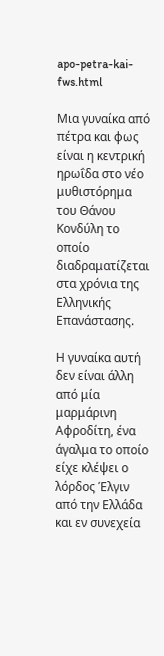apo-petra-kai-fws.html

Mια γυναίκα από πέτρα και φως είναι η κεντρική ηρωΐδα στο νέο μυθιστόρημα του Θάνου Κονδύλη το οποίο διαδραματίζεται στα χρόνια της Ελληνικής Επανάστασης.

Η γυναίκα αυτή δεν είναι άλλη από μία μαρμάρινη Αφροδίτη, ένα άγαλμα το οποίο είχε κλέψει ο λόρδος Έλγιν από την Ελλάδα και εν συνεχεία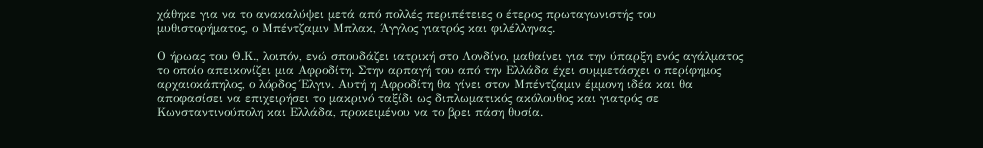χάθηκε για να το ανακαλύψει μετά από πολλές περιπέτειες ο έτερος πρωταγωνιστής του μυθιστορήματος, ο Μπέντζαμιν Μπλακ, Άγγλος γιατρός και φιλέλληνας.

Ο ήρωας του Θ.Κ., λοιπόν, ενώ σπουδάζει ιατρική στο Λονδίνο, μαθαίνει για την ύπαρξη ενός αγάλματος το οποίο απεικονίζει μια Αφροδίτη. Στην αρπαγή του από την Ελλάδα έχει συμμετάσχει ο περίφημος αρχαιοκάπηλος, ο λόρδος Έλγιν. Αυτή η Αφροδίτη θα γίνει στον Μπέντζαμιν έμμονη ιδέα και θα αποφασίσει να επιχειρήσει το μακρινό ταξίδι ως διπλωματικός ακόλουθος και γιατρός σε Κωνσταντινούπολη και Ελλάδα, προκειμένου να το βρει πάση θυσία.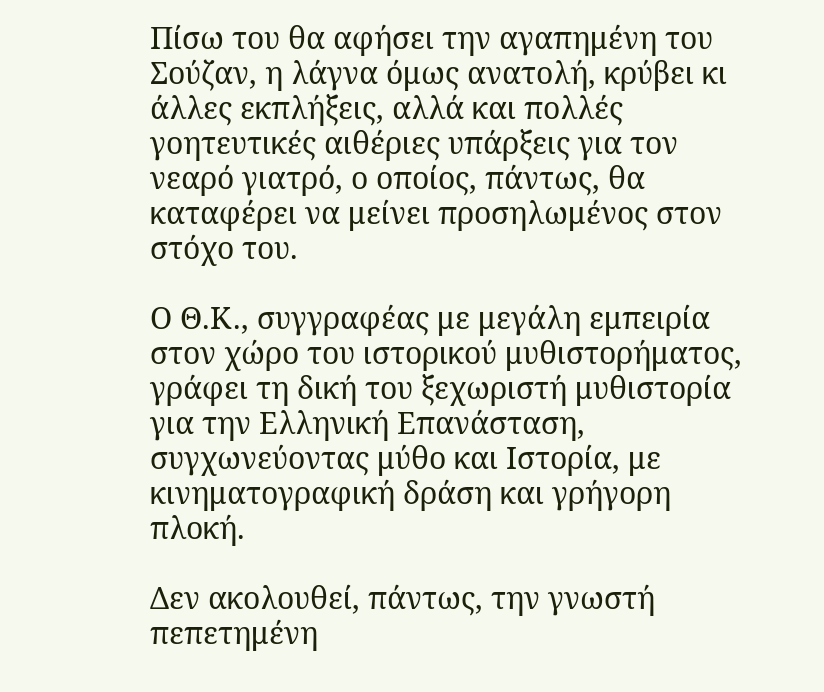Πίσω του θα αφήσει την αγαπημένη του Σούζαν, η λάγνα όμως ανατολή, κρύβει κι άλλες εκπλήξεις, αλλά και πολλές γοητευτικές αιθέριες υπάρξεις για τον νεαρό γιατρό, ο οποίος, πάντως, θα καταφέρει να μείνει προσηλωμένος στον στόχο του.

Ο Θ.Κ., συγγραφέας με μεγάλη εμπειρία στον χώρο του ιστορικού μυθιστορήματος, γράφει τη δική του ξεχωριστή μυθιστορία για την Ελληνική Επανάσταση, συγχωνεύοντας μύθο και Ιστορία, με κινηματογραφική δράση και γρήγορη πλοκή.

Δεν ακολουθεί, πάντως, την γνωστή πεπετημένη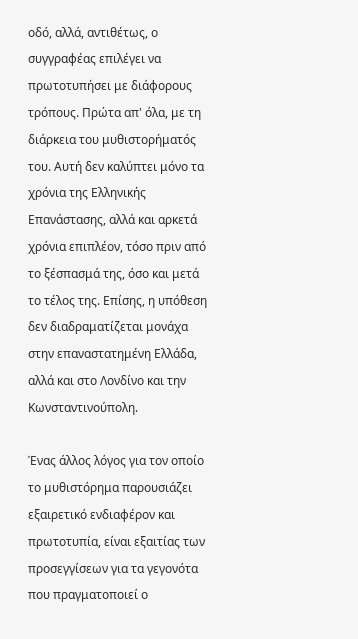οδό, αλλά, αντιθέτως, ο συγγραφέας επιλέγει να πρωτοτυπήσει με διάφορους τρόπους. Πρώτα απ' όλα, με τη διάρκεια του μυθιστορήματός του. Αυτή δεν καλύπτει μόνο τα χρόνια της Ελληνικής Επανάστασης, αλλά και αρκετά χρόνια επιπλέον, τόσο πριν από το ξέσπασμά της, όσο και μετά το τέλος της. Επίσης, η υπόθεση δεν διαδραματίζεται μονάχα στην επαναστατημένη Ελλάδα, αλλά και στο Λονδίνο και την Κωνσταντινούπολη.

Ένας άλλος λόγος για τον οποίο το μυθιστόρημα παρουσιάζει εξαιρετικό ενδιαφέρον και πρωτοτυπία, είναι εξαιτίας των προσεγγίσεων για τα γεγονότα που πραγματοποιεί ο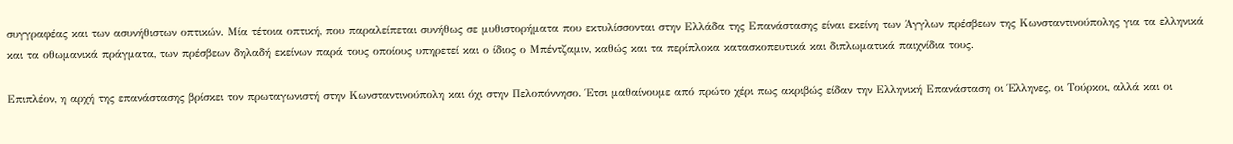συγγραφέας και των ασυνήθιστων οπτικών. Μία τέτοια οπτική, που παραλείπεται συνήθως σε μυθιστορήματα που εκτυλίσσονται στην Ελλάδα της Επανάστασης είναι εκείνη των Άγγλων πρέσβεων της Κωνσταντινούπολης για τα ελληνικά και τα οθωμανικά πράγματα, των πρέσβεων δηλαδή εκείνων παρά τους οποίους υπηρετεί και ο ίδιος ο Μπέντζαμιν, καθώς και τα περίπλοκα κατασκοπευτικά και διπλωματικά παιχνίδια τους.

Επιπλέον, η αρχή της επανάστασης βρίσκει τον πρωταγωνιστή στην Κωνσταντινούπολη και όχι στην Πελοπόννησο. Έτσι μαθαίνουμε από πρώτο χέρι πως ακριβώς είδαν την Ελληνική Επανάσταση οι Έλληνες, οι Τούρκοι, αλλά και οι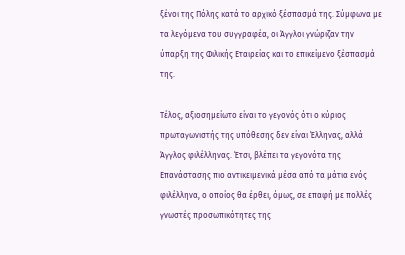ξένοι της Πόλης κατά το αρχικό ξέσπασμά της. Σύμφωνα με τα λεγόμενα του συγγραφέα, οι Άγγλοι γνώριζαν την ύπαρξη της Φιλικής Εταιρείας και το επικείμενο ξέσπασμά της.

Τέλος, αξιοσημείωτο είναι το γεγονός ότι ο κύριος πρωταγωνιστής της υπόθεσης δεν είναι Έλληνας, αλλά Άγγλος φιλέλληνας. Έτσι, βλέπει τα γεγονότα της Επανάστασης πιο αντικειμενικά μέσα από τα μάτια ενός φιλέλληνα, ο οποίος θα έρθει, όμως, σε επαφή με πολλές γνωστές προσωπικότητες της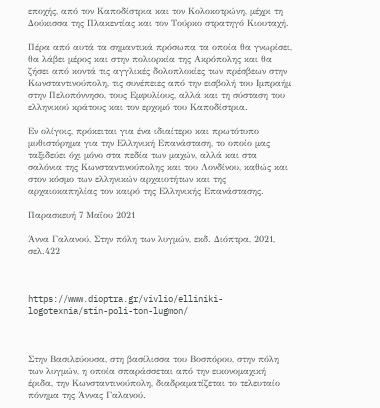εποχής, από τον Καποδίστρια και τον Κολοκοτρώνη, μέχρι τη Δούκισσα της Πλακεντίας και τον Τούρκο στρατηγό Κιουταχή.

Πέρα από αυτά τα σημαντικά πρόσωπα τα οποία θα γνωρίσει, θα λάβει μέρος και στην πολιορκία της Ακρόπολης και θα ζήσει από κοντά τις αγγλικές δολοπλοκίες των πρέσβεων στην Κωνσταντινούπολη, τις συνέπειες από την εισβολή του Ιμπραήμ στην Πελοπόννησο, τους Εμφυλίους, αλλά και τη σύσταση του ελληνικού κράτους και τον ερχομό του Καποδίστρια.

Εν ολίγοις, πρόκειται για ένα ιδιαίτερο και πρωτότυπο μυθιστόρημα για την Ελληνική Επανάσταση, το οποίο μας ταξιδεύει όχι μόνο στα πεδία των μαχών, αλλά και στα σαλόνια της Κωνσταντινούπολης και του Λονδίνου, καθώς και στον κόσμο των ελληνικών αρχαιοτήτων και της αρχαιοκαπηλίας τον καιρό της Ελληνικής Επανάστασης.

Παρασκευή 7 Μαΐου 2021

Άννα Γαλανού, Στην πόλη των λυγμών, εκδ. Διόπτρα, 2021, σελ.422



https://www.dioptra.gr/vivlio/elliniki-logotexnia/stin-poli-ton-lugmon/



Στην Βασιλεύουσα, στη βασίλισσα του Βοσπόρου, στην πόλη των λυγμών, η οποία σπαράσσεται από την εικονομαχική έριδα, την Κωνσταντινούπολη, διαδραματίζεται το τελευταίο πόνημα της Άννας Γαλανού.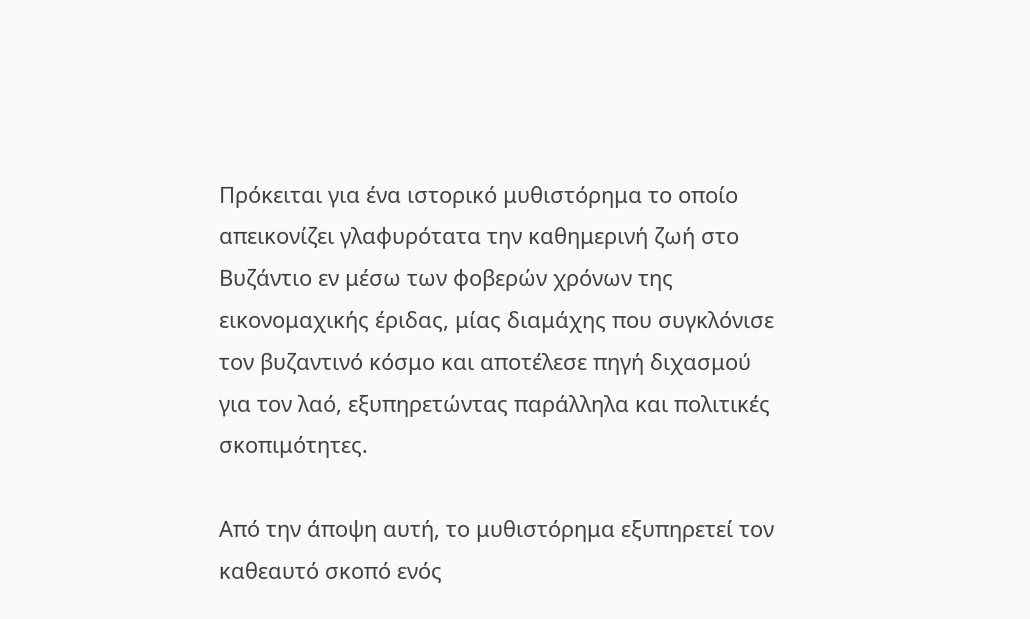Πρόκειται για ένα ιστορικό μυθιστόρημα το οποίο απεικονίζει γλαφυρότατα την καθημερινή ζωή στο Βυζάντιο εν μέσω των φοβερών χρόνων της εικονομαχικής έριδας, μίας διαμάχης που συγκλόνισε τον βυζαντινό κόσμο και αποτέλεσε πηγή διχασμού για τον λαό, εξυπηρετώντας παράλληλα και πολιτικές σκοπιμότητες.

Από την άποψη αυτή, το μυθιστόρημα εξυπηρετεί τον καθεαυτό σκοπό ενός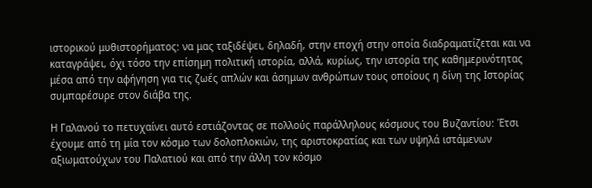ιστορικού μυθιστορήματος: να μας ταξιδέψει, δηλαδή, στην εποχή στην οποία διαδραματίζεται και να καταγράψει, όχι τόσο την επίσημη πολιτική ιστορία, αλλά, κυρίως, την ιστορία της καθημερινότητας μέσα από την αφήγηση για τις ζωές απλών και άσημων ανθρώπων τους οποίους η δίνη της Ιστορίας συμπαρέσυρε στον διάβα της.

Η Γαλανού το πετυχαίνει αυτό εστιάζοντας σε πολλούς παράλληλους κόσμους του Βυζαντίου: Έτσι έχουμε από τη μία τον κόσμο των δολοπλοκιών, της αριστοκρατίας και των υψηλά ιστάμενων αξιωματούχων του Παλατιού και από την άλλη τον κόσμο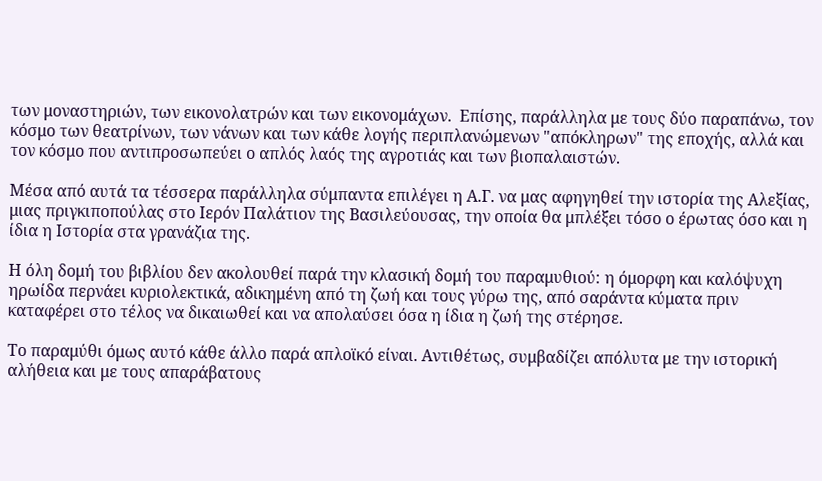των μοναστηριών, των εικονολατρών και των εικονομάχων.  Επίσης, παράλληλα με τους δύο παραπάνω, τον κόσμο των θεατρίνων, των νάνων και των κάθε λογής περιπλανώμενων "απόκληρων" της εποχής, αλλά και τον κόσμο που αντιπροσωπεύει ο απλός λαός της αγροτιάς και των βιοπαλαιστών.

Μέσα από αυτά τα τέσσερα παράλληλα σύμπαντα επιλέγει η Α.Γ. να μας αφηγηθεί την ιστορία της Αλεξίας, μιας πριγκιποπούλας στο Ιερόν Παλάτιον της Βασιλεύουσας, την οποία θα μπλέξει τόσο ο έρωτας όσο και η ίδια η Ιστορία στα γρανάζια της.

Η όλη δομή του βιβλίου δεν ακολουθεί παρά την κλασική δομή του παραμυθιού: η όμορφη και καλόψυχη ηρωίδα περνάει κυριολεκτικά, αδικημένη από τη ζωή και τους γύρω της, από σαράντα κύματα πριν καταφέρει στο τέλος να δικαιωθεί και να απολαύσει όσα η ίδια η ζωή της στέρησε.

Το παραμύθι όμως αυτό κάθε άλλο παρά απλοϊκό είναι. Αντιθέτως, συμβαδίζει απόλυτα με την ιστορική αλήθεια και με τους απαράβατους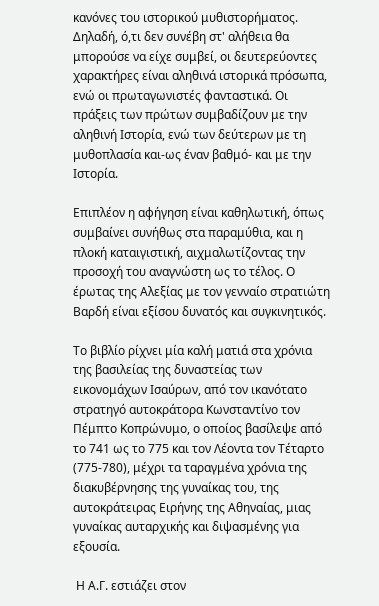κανόνες του ιστορικού μυθιστορήματος. Δηλαδή, ό,τι δεν συνέβη στ' αλήθεια θα μπορούσε να είχε συμβεί, οι δευτερεύοντες χαρακτήρες είναι αληθινά ιστορικά πρόσωπα, ενώ οι πρωταγωνιστές φανταστικά. Οι πράξεις των πρώτων συμβαδίζουν με την αληθινή Ιστορία, ενώ των δεύτερων με τη μυθοπλασία και-ως έναν βαθμό- και με την Ιστορία.

Επιπλέον η αφήγηση είναι καθηλωτική, όπως συμβαίνει συνήθως στα παραμύθια, και η πλοκή καταιγιστική, αιχμαλωτίζοντας την προσοχή του αναγνώστη ως το τέλος. Ο έρωτας της Αλεξίας με τον γενναίο στρατιώτη Βαρδή είναι εξίσου δυνατός και συγκινητικός.

Το βιβλίο ρίχνει μία καλή ματιά στα χρόνια της βασιλείας της δυναστείας των εικονομάχων Ισαύρων, από τον ικανότατο στρατηγό αυτοκράτορα Κωνσταντίνο τον Πέμπτο Κοπρώνυμο, ο οποίος βασίλεψε από το 741 ως το 775 και τον Λέοντα τον Τέταρτο (775-780), μέχρι τα ταραγμένα χρόνια της διακυβέρνησης της γυναίκας του, της αυτοκράτειρας Ειρήνης της Αθηναίας, μιας γυναίκας αυταρχικής και διψασμένης για εξουσία.

 Η Α.Γ. εστιάζει στον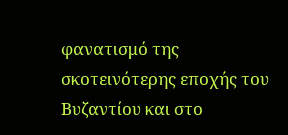φανατισμό της σκοτεινότερης εποχής του Βυζαντίου και στο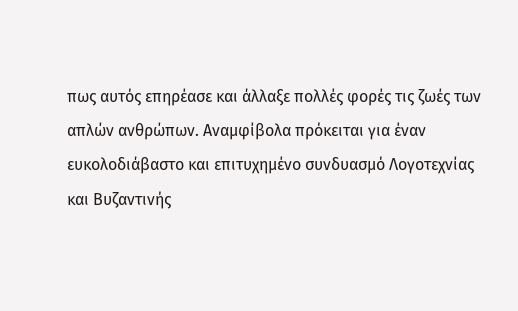πως αυτός επηρέασε και άλλαξε πολλές φορές τις ζωές των απλών ανθρώπων. Αναμφίβολα πρόκειται για έναν ευκολοδιάβαστο και επιτυχημένο συνδυασμό Λογοτεχνίας και Βυζαντινής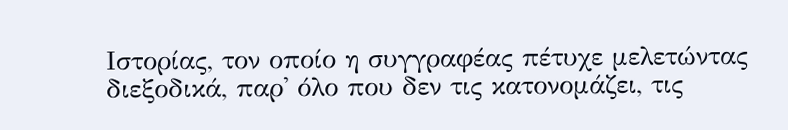Ιστορίας, τον οποίο η συγγραφέας πέτυχε μελετώντας διεξοδικά, παρ' όλο που δεν τις κατονομάζει, τις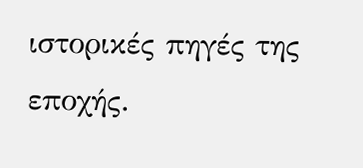ιστορικές πηγές της εποχής.